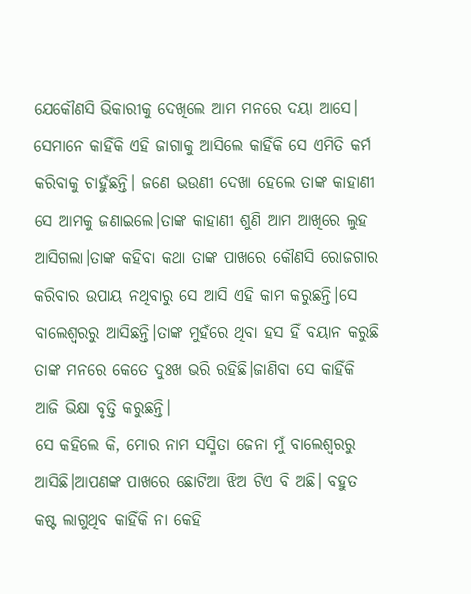ଯେକୌଣସି ଭିକାରୀକୁ ଦେଖିଲେ ଆମ ମନରେ ଦୟା ଆସେ। ସେମାନେ କାହିଁକି ଏହି ଜାଗାକୁ ଆସିଲେ କାହିଁକି ସେ ଏମିତି କର୍ମ କରିବାକୁ ଚାହୁଁଛନ୍ତି। ଜଣେ ଭଉଣୀ ଦେଖା ହେଲେ ତାଙ୍କ କାହାଣୀ ସେ ଆମକୁ ଜଣାଇଲେ।ତାଙ୍କ କାହାଣୀ ଶୁଣି ଆମ ଆଖିରେ ଲୁହ ଆସିଗଲା।ତାଙ୍କ କହିବା କଥା ତାଙ୍କ ପାଖରେ କୌଣସି ରୋଜଗାର କରିବାର ଉପାୟ ନଥିବାରୁ ସେ ଆସି ଏହି କାମ କରୁଛନ୍ତି।ସେ ବାଲେଶ୍ବରରୁ ଆସିଛନ୍ତି।ତାଙ୍କ ମୁହଁରେ ଥିବା ହସ ହିଁ ବୟାନ କରୁଛି ତାଙ୍କ ମନରେ କେତେ ଦୁଃଖ ଭରି ରହିଛି।ଜାଣିବା ସେ କାହିଁକି ଆଜି ଭିକ୍ଷା ବୃତ୍ତି କରୁଛନ୍ତି।
ସେ କହିଲେ କି, ମୋର ନାମ ସସ୍ମିତା ଜେନା ମୁଁ ବାଲେଶ୍ବରରୁ ଆସିଛି।ଆପଣଙ୍କ ପାଖରେ ଛୋଟିଆ ଝିଅ ଟିଏ ବି ଅଛି। ବହୁତ କଷ୍ଟ ଲାଗୁଥିବ କାହିଁକି ନା କେହି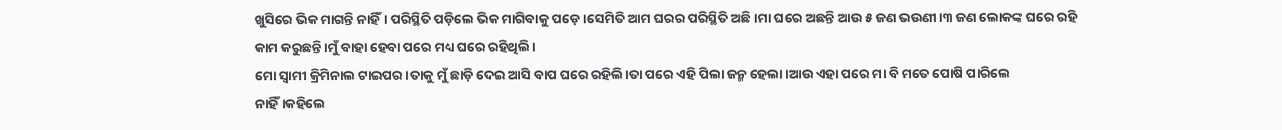ଖୁସିରେ ଭିକ ମାଗନ୍ତି ନାହିଁ। ପରିସ୍ଥିତି ପଡ଼ିଲେ ଭିକ ମାଗିବାକୁ ପଡ଼େ।ସେମିତି ଆମ ଘରର ପରିସ୍ଥିତି ଅଛି।ମା ଘରେ ଅଛନ୍ତି ଆଉ ୫ ଜଣ ଭଉଣୀ।୩ ଜଣ ଲୋକଙ୍କ ଘରେ ରହି କାମ କରୁଛନ୍ତି।ମୁଁ ବାହା ହେବା ପରେ ମଧ୍ୟ ଘରେ ରହିଥିଲି।
ମୋ ସ୍ବାମୀ କ୍ରିମିନାଲ ଟାଇପର।ତାକୁ ମୁଁ ଛାଡ଼ି ଦେଇ ଆସି ବାପ ଘରେ ରହିଲି।ତା ପରେ ଏହି ପିଲା ଜନ୍ମ ହେଲା।ଆଉ ଏହା ପରେ ମା ବି ମତେ ପୋଷି ପାରିଲେ ନାହିଁ।କହିଲେ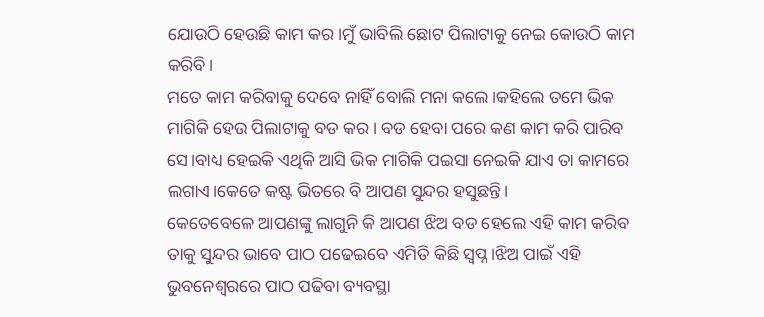ଯୋଉଠି ହେଉଛି କାମ କର।ମୁଁ ଭାବିଲି ଛୋଟ ପିଲାଟାକୁ ନେଇ କୋଉଠି କାମ କରିବି।
ମତେ କାମ କରିବାକୁ ଦେବେ ନାହିଁ ବୋଲି ମନା କଲେ।କହିଲେ ତମେ ଭିକ ମାଗିକି ହେଉ ପିଲାଟାକୁ ବଡ କର। ବଡ ହେବା ପରେ କଣ କାମ କରି ପାରିବ ସେ।ବାଧ୍ୟ ହେଇକି ଏଥିକି ଆସି ଭିକ ମାଗିକି ପଇସା ନେଇକି ଯାଏ ତା କାମରେ ଲଗାଏ।କେତେ କଷ୍ଟ ଭିତରେ ବି ଆପଣ ସୁନ୍ଦର ହସୁଛନ୍ତି।
କେତେବେଳେ ଆପଣଙ୍କୁ ଲାଗୁନି କି ଆପଣ ଝିଅ ବଡ ହେଲେ ଏହି କାମ କରିବ ତାକୁ ସୁନ୍ଦର ଭାବେ ପାଠ ପଢେଇବେ ଏମିତି କିଛି ସ୍ଵପ୍ନ।ଝିଅ ପାଇଁ ଏହି ଭୁବନେଶ୍ଵରରେ ପାଠ ପଢିବା ବ୍ୟବସ୍ଥା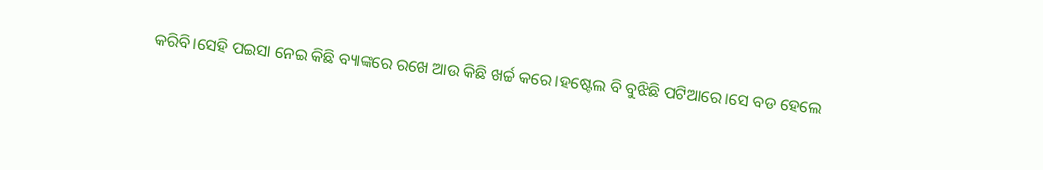କରିବି।ସେହି ପଇସା ନେଇ କିଛି ବ୍ୟାଙ୍କରେ ରଖେ ଆଉ କିଛି ଖର୍ଚ୍ଚ କରେ।ହଷ୍ଟେଲ ବି ବୁଝିଛି ପଟିଆରେ।ସେ ବଡ ହେଲେ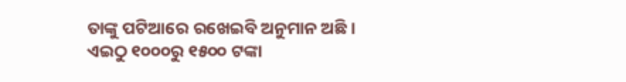ତାଙ୍କୁ ପଟିଆରେ ରଖେଇବି ଅନୁମାନ ଅଛି। ଏଇଠୁ ୧୦୦୦ରୁ ୧୫୦୦ ଟଙ୍କା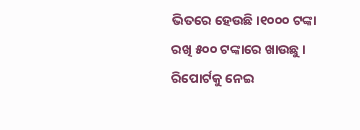ଭିତରେ ହେଉଛି।୧୦୦୦ ଟଙ୍କା ରଖି ୫୦୦ ଟଙ୍କାରେ ଖାଉଛୁ। ରିପୋର୍ଟକୁ ନେଇ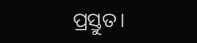ପ୍ରସ୍ତୁତ।